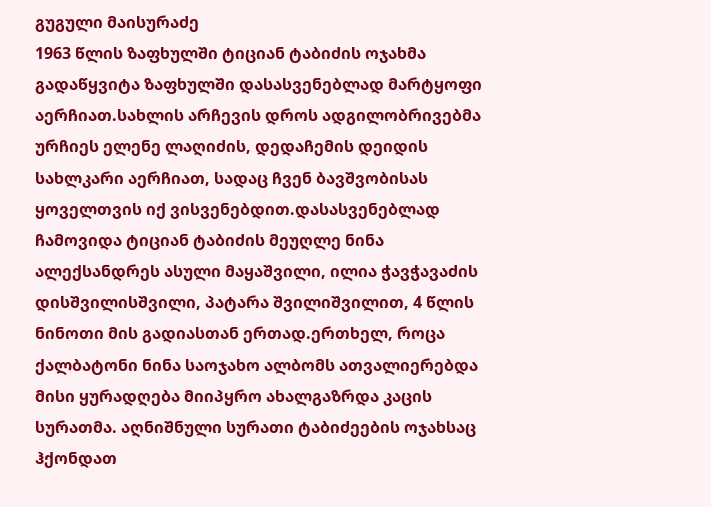გუგული მაისურაძე
1963 წლის ზაფხულში ტიციან ტაბიძის ოჯახმა გადაწყვიტა ზაფხულში დასასვენებლად მარტყოფი აერჩიათ.სახლის არჩევის დროს ადგილობრივებმა ურჩიეს ელენე ლაღიძის, დედაჩემის დეიდის სახლკარი აერჩიათ, სადაც ჩვენ ბავშვობისას ყოველთვის იქ ვისვენებდით.დასასვენებლად ჩამოვიდა ტიციან ტაბიძის მეუღლე ნინა ალექსანდრეს ასული მაყაშვილი, ილია ჭავჭავაძის დისშვილისშვილი, პატარა შვილიშვილით, 4 წლის ნინოთი მის გადიასთან ერთად.ერთხელ, როცა ქალბატონი ნინა საოჯახო ალბომს ათვალიერებდა მისი ყურადღება მიიპყრო ახალგაზრდა კაცის სურათმა. აღნიშნული სურათი ტაბიძეების ოჯახსაც ჰქონდათ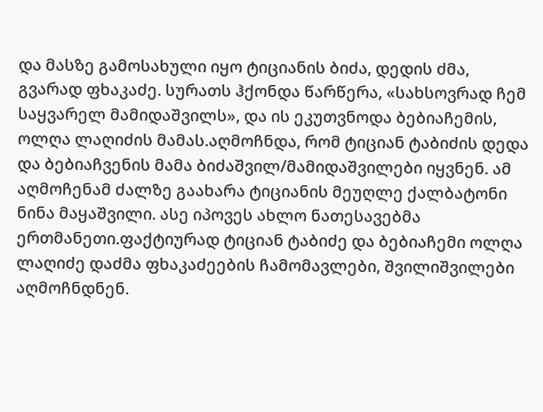და მასზე გამოსახული იყო ტიციანის ბიძა, დედის ძმა, გვარად ფხაკაძე. სურათს ჰქონდა წარწერა, «სახსოვრად ჩემ საყვარელ მამიდაშვილს», და ის ეკუთვნოდა ბებიაჩემის, ოლღა ლაღიძის მამას.აღმოჩნდა, რომ ტიციან ტაბიძის დედა და ბებიაჩვენის მამა ბიძაშვილ/მამიდაშვილები იყვნენ. ამ აღმოჩენამ ძალზე გაახარა ტიციანის მეუღლე ქალბატონი ნინა მაყაშვილი. ასე იპოვეს ახლო ნათესავებმა ერთმანეთი.ფაქტიურად ტიციან ტაბიძე და ბებიაჩემი ოლღა ლაღიძე დაძმა ფხაკაძეების ჩამომავლები, შვილიშვილები აღმოჩნდნენ.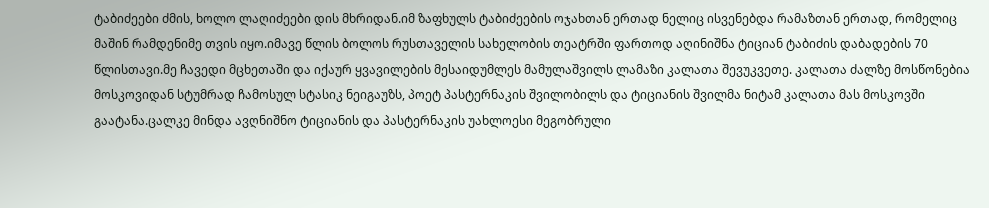ტაბიძეები ძმის, ხოლო ლაღიძეები დის მხრიდან.იმ ზაფხულს ტაბიძეების ოჯახთან ერთად ნელიც ისვენებდა რამაზთან ერთად, რომელიც მაშინ რამდენიმე თვის იყო.იმავე წლის ბოლოს რუსთაველის სახელობის თეატრში ფართოდ აღინიშნა ტიციან ტაბიძის დაბადების 70 წლისთავი.მე ჩავედი მცხეთაში და იქაურ ყვავილების მესაიდუმლეს მამულაშვილს ლამაზი კალათა შევუკვეთე. კალათა ძალზე მოსწონებია მოსკოვიდან სტუმრად ჩამოსულ სტასიკ ნეიგაუზს, პოეტ პასტერნაკის შვილობილს და ტიციანის შვილმა ნიტამ კალათა მას მოსკოვში გაატანა.ცალკე მინდა ავღნიშნო ტიციანის და პასტერნაკის უახლოესი მეგობრული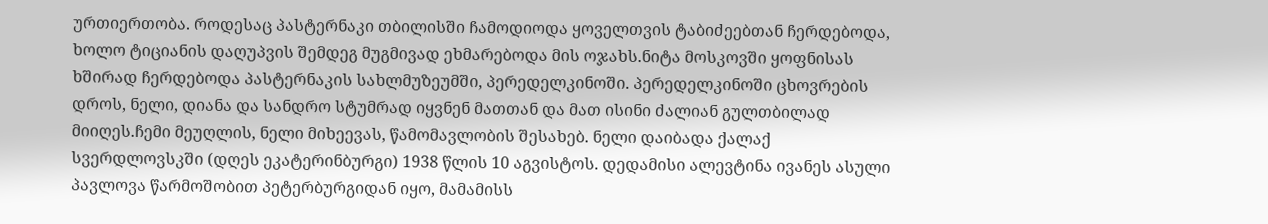ურთიერთობა. როდესაც პასტერნაკი თბილისში ჩამოდიოდა ყოველთვის ტაბიძეებთან ჩერდებოდა, ხოლო ტიციანის დაღუპვის შემდეგ მუგმივად ეხმარებოდა მის ოჯახს.ნიტა მოსკოვში ყოფნისას ხშირად ჩერდებოდა პასტერნაკის სახლმუზეუმში, პერედელკინოში. პერედელკინოში ცხოვრების დროს, ნელი, დიანა და სანდრო სტუმრად იყვნენ მათთან და მათ ისინი ძალიან გულთბილად მიიღეს.ჩემი მეუღლის, ნელი მიხეევას, წამომავლობის შესახებ. ნელი დაიბადა ქალაქ სვერდლოვსკში (დღეს ეკატერინბურგი) 1938 წლის 10 აგვისტოს. დედამისი ალევტინა ივანეს ასული პავლოვა წარმოშობით პეტერბურგიდან იყო, მამამისს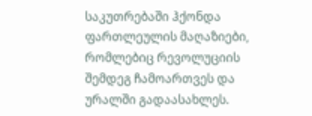საკუთრებაში ჰქონდა ფართლეულის მაღაზიები, რომლებიც რევოლუციის შემდეგ ჩამოართვეს და ურალში გადაასახლეს.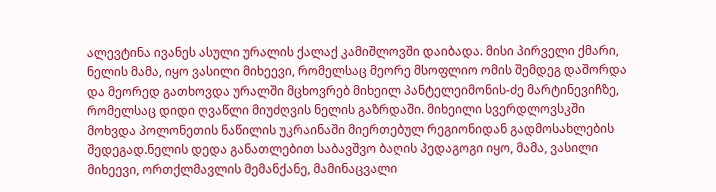ალევტინა ივანეს ასული ურალის ქალაქ კამიშლოვში დაიბადა. მისი პირველი ქმარი, ნელის მამა, იყო ვასილი მიხეევი, რომელსაც მეორე მსოფლიო ომის შემდეგ დაშორდა და მეორედ გათხოვდა ურალში მცხოვრებ მიხეილ პანტელეიმონის-ძე მარტინევიჩზე, რომელსაც დიდი ღვაწლი მიუძღვის ნელის გაზრდაში. მიხეილი სვერდლოვსკში მოხვდა პოლონეთის ნაწილის უკრაინაში მიერთებულ რეგიონიდან გადმოსახლების შედეგად.ნელის დედა განათლებით საბავშვო ბაღის პედაგოგი იყო, მამა, ვასილი მიხეევი, ორთქლმავლის მემანქანე, მამინაცვალი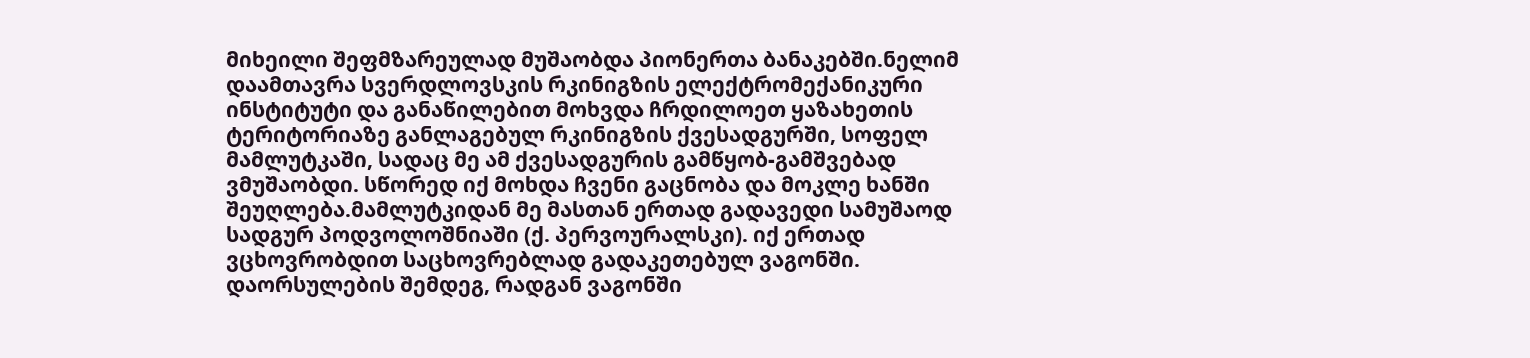მიხეილი შეფმზარეულად მუშაობდა პიონერთა ბანაკებში.ნელიმ დაამთავრა სვერდლოვსკის რკინიგზის ელექტრომექანიკური ინსტიტუტი და განაწილებით მოხვდა ჩრდილოეთ ყაზახეთის ტერიტორიაზე განლაგებულ რკინიგზის ქვესადგურში, სოფელ მამლუტკაში, სადაც მე ამ ქვესადგურის გამწყობ-გამშვებად ვმუშაობდი. სწორედ იქ მოხდა ჩვენი გაცნობა და მოკლე ხანში შეუღლება.მამლუტკიდან მე მასთან ერთად გადავედი სამუშაოდ სადგურ პოდვოლოშნიაში (ქ. პერვოურალსკი). იქ ერთად ვცხოვრობდით საცხოვრებლად გადაკეთებულ ვაგონში. დაორსულების შემდეგ, რადგან ვაგონში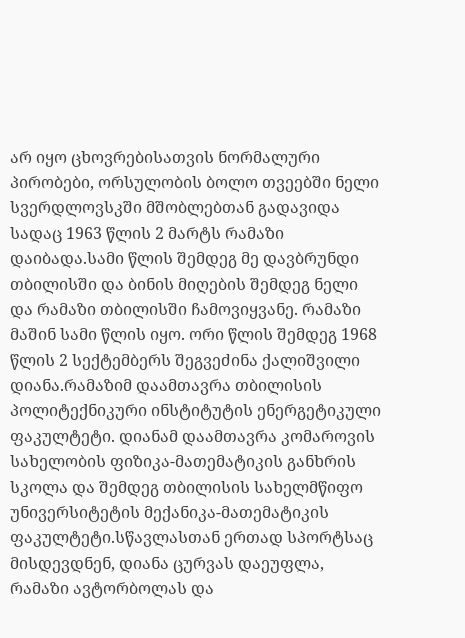არ იყო ცხოვრებისათვის ნორმალური პირობები, ორსულობის ბოლო თვეებში ნელი სვერდლოვსკში მშობლებთან გადავიდა სადაც 1963 წლის 2 მარტს რამაზი დაიბადა.სამი წლის შემდეგ მე დავბრუნდი თბილისში და ბინის მიღების შემდეგ ნელი და რამაზი თბილისში ჩამოვიყვანე. რამაზი მაშინ სამი წლის იყო. ორი წლის შემდეგ 1968 წლის 2 სექტემბერს შეგვეძინა ქალიშვილი დიანა.რამაზიმ დაამთავრა თბილისის პოლიტექნიკური ინსტიტუტის ენერგეტიკული ფაკულტეტი. დიანამ დაამთავრა კომაროვის სახელობის ფიზიკა-მათემატიკის განხრის სკოლა და შემდეგ თბილისის სახელმწიფო უნივერსიტეტის მექანიკა-მათემატიკის ფაკულტეტი.სწავლასთან ერთად სპორტსაც მისდევდნენ, დიანა ცურვას დაეუფლა, რამაზი ავტორბოლას და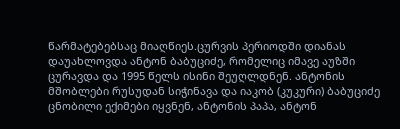წარმატებებსაც მიაღწიეს.ცურვის პერიოდში დიანას დაუახლოვდა ანტონ ბაბუციძე, რომელიც იმავე აუზში ცურავდა და 1995 წელს ისინი შეუღლდნენ. ანტონის მშობლები რუსუდან სიჭინავა და იაკობ (კუკური) ბაბუციძე ცნობილი ექიმები იყვნენ, ანტონის პაპა, ანტონ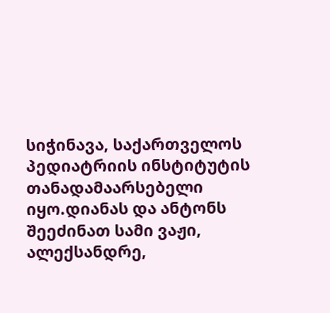სიჭინავა, საქართველოს პედიატრიის ინსტიტუტის თანადამაარსებელი იყო.დიანას და ანტონს შეეძინათ სამი ვაჟი, ალექსანდრე,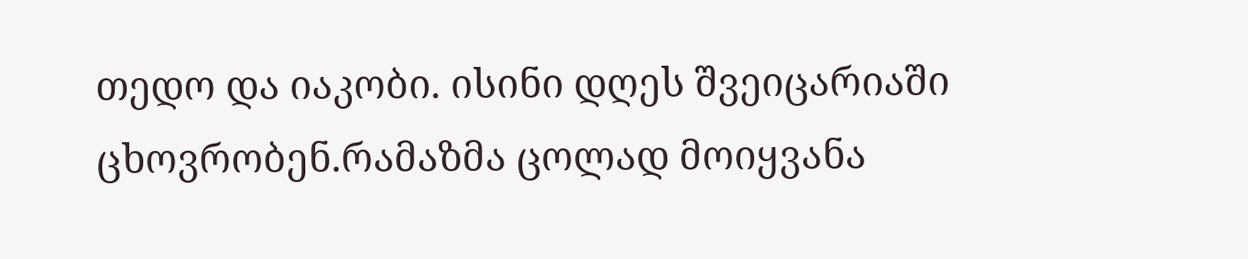თედო და იაკობი. ისინი დღეს შვეიცარიაში ცხოვრობენ.რამაზმა ცოლად მოიყვანა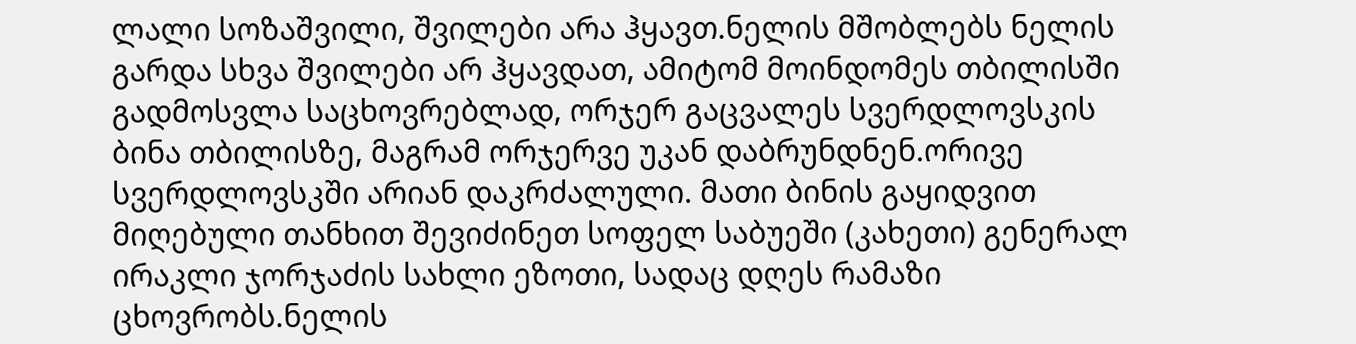ლალი სოზაშვილი, შვილები არა ჰყავთ.ნელის მშობლებს ნელის გარდა სხვა შვილები არ ჰყავდათ, ამიტომ მოინდომეს თბილისში გადმოსვლა საცხოვრებლად, ორჯერ გაცვალეს სვერდლოვსკის ბინა თბილისზე, მაგრამ ორჯერვე უკან დაბრუნდნენ.ორივე სვერდლოვსკში არიან დაკრძალული. მათი ბინის გაყიდვით მიღებული თანხით შევიძინეთ სოფელ საბუეში (კახეთი) გენერალ ირაკლი ჯორჯაძის სახლი ეზოთი, სადაც დღეს რამაზი ცხოვრობს.ნელის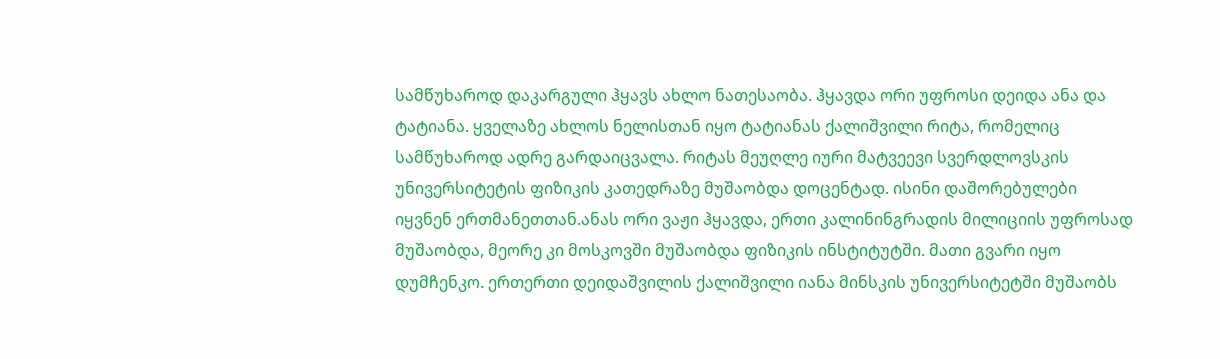სამწუხაროდ დაკარგული ჰყავს ახლო ნათესაობა. ჰყავდა ორი უფროსი დეიდა ანა და ტატიანა. ყველაზე ახლოს ნელისთან იყო ტატიანას ქალიშვილი რიტა, რომელიც სამწუხაროდ ადრე გარდაიცვალა. რიტას მეუღლე იური მატვეევი სვერდლოვსკის უნივერსიტეტის ფიზიკის კათედრაზე მუშაობდა დოცენტად. ისინი დაშორებულები იყვნენ ერთმანეთთან.ანას ორი ვაჟი ჰყავდა, ერთი კალინინგრადის მილიციის უფროსად მუშაობდა, მეორე კი მოსკოვში მუშაობდა ფიზიკის ინსტიტუტში. მათი გვარი იყო დუმჩენკო. ერთერთი დეიდაშვილის ქალიშვილი იანა მინსკის უნივერსიტეტში მუშაობს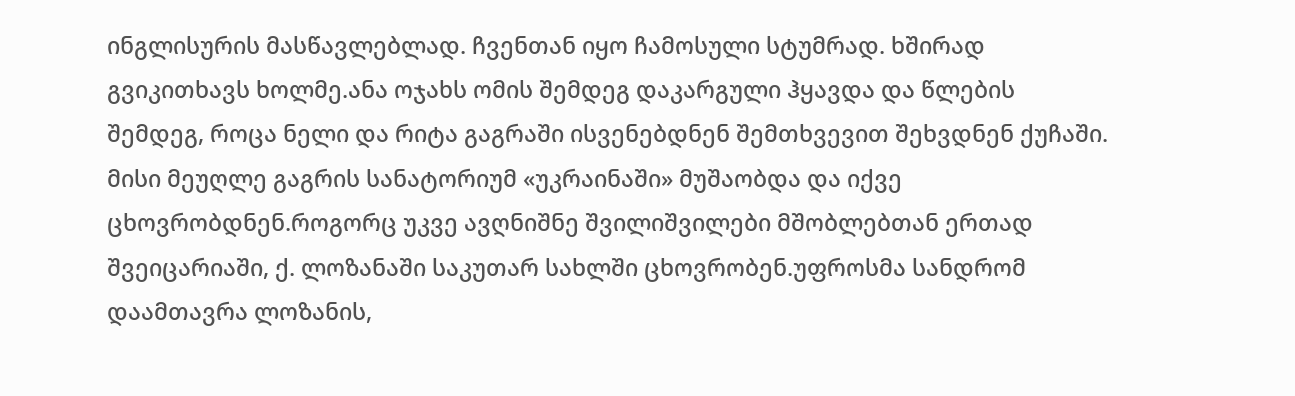ინგლისურის მასწავლებლად. ჩვენთან იყო ჩამოსული სტუმრად. ხშირად გვიკითხავს ხოლმე.ანა ოჯახს ომის შემდეგ დაკარგული ჰყავდა და წლების შემდეგ, როცა ნელი და რიტა გაგრაში ისვენებდნენ შემთხვევით შეხვდნენ ქუჩაში. მისი მეუღლე გაგრის სანატორიუმ «უკრაინაში» მუშაობდა და იქვე ცხოვრობდნენ.როგორც უკვე ავღნიშნე შვილიშვილები მშობლებთან ერთად შვეიცარიაში, ქ. ლოზანაში საკუთარ სახლში ცხოვრობენ.უფროსმა სანდრომ დაამთავრა ლოზანის,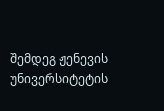შემდეგ ჟენევის უნივერსიტეტის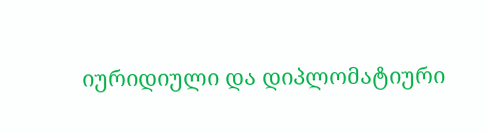იურიდიული და დიპლომატიური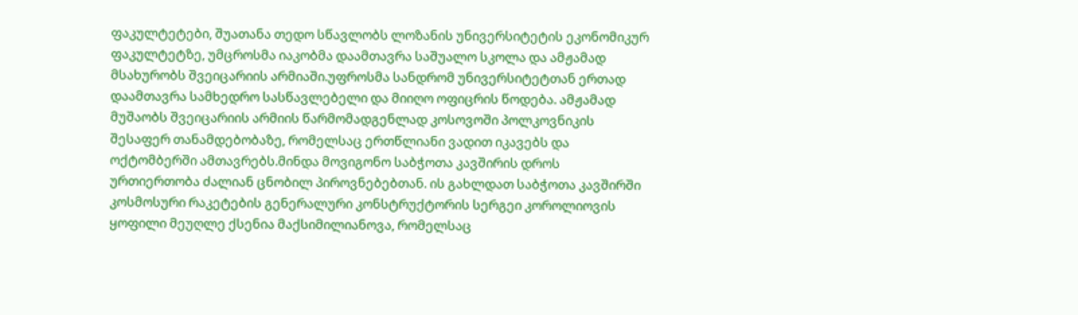ფაკულტეტები, შუათანა თედო სწავლობს ლოზანის უნივერსიტეტის ეკონომიკურ ფაკულტეტზე, უმცროსმა იაკობმა დაამთავრა საშუალო სკოლა და ამჟამად მსახურობს შვეიცარიის არმიაში.უფროსმა სანდრომ უნივერსიტეტთან ერთად დაამთავრა სამხედრო სასწავლებელი და მიიღო ოფიცრის წოდება. ამჟამად მუშაობს შვეიცარიის არმიის წარმომადგენლად კოსოვოში პოლკოვნიკის შესაფერ თანამდებობაზე, რომელსაც ერთწლიანი ვადით იკავებს და ოქტომბერში ამთავრებს.მინდა მოვიგონო საბჭოთა კავშირის დროს ურთიერთობა ძალიან ცნობილ პიროვნებებთან. ის გახლდათ საბჭოთა კავშირში კოსმოსური რაკეტების გენერალური კონსტრუქტორის სერგეი კოროლიოვის ყოფილი მეუღლე ქსენია მაქსიმილიანოვა, რომელსაც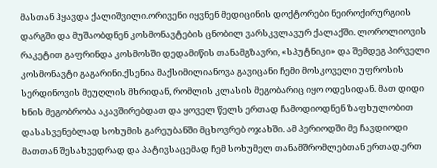მასთან ჰყავდა ქალიშვილი.ორივენი იყვნენ მედიცინის დოქტორები ნეიროქირურგიის დარგში და მუშაობდნენ კოსმონავტების ცნობილ ვარსკვლავურ ქალაქში. ლოროლიოვის რაკეტით გაფრინდა კოსმოსში დედამიწის თანამგზავრი, «სპუტნიკი» და შემდეგ პირველი კოსმონავტი გაგარინი.ქსენია მაქსიმილიანოვა გავიცანი ჩემი მოსკოველი უფროსის სერდინოვის მეუღლის მხრიდან, რომლის კლასის მეგობარიც იყო ოდესიდან. მათ დიდი ხნის მეგობრობა აკავშირებდათ და ყოველ წელს ერთად ჩამოდიოდნენ ზაფხულობით დასასვენებლად სოხუმის გარეუბანში მცხოვრებ ოჯახში. ამ პერიოდში მე ჩავდიოდი მათთან შესახვედრად და პატივსაცემად ჩემ სოხუმელ თანამშრომლებთან ერთად.ერთ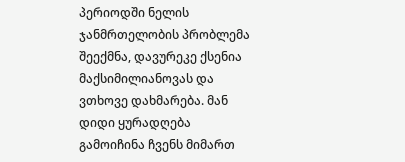პერიოდში ნელის ჯანმრთელობის პრობლემა შეექმნა, დავურეკე ქსენია მაქსიმილიანოვას და ვთხოვე დახმარება. მან დიდი ყურადღება გამოიჩინა ჩვენს მიმართ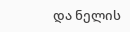და ნელის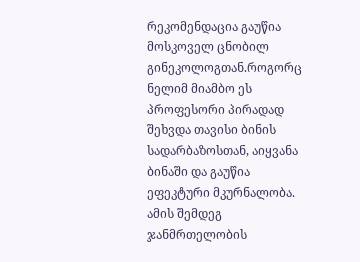რეკომენდაცია გაუწია მოსკოველ ცნობილ გინეკოლოგთან.როგორც ნელიმ მიამბო ეს პროფესორი პირადად შეხვდა თავისი ბინის სადარბაზოსთან, აიყვანა ბინაში და გაუწია ეფეკტური მკურნალობა. ამის შემდეგ ჯანმრთელობის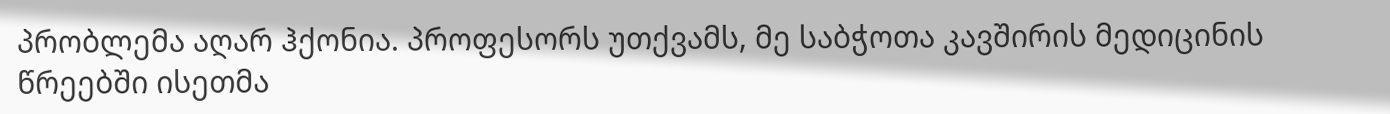პრობლემა აღარ ჰქონია. პროფესორს უთქვამს, მე საბჭოთა კავშირის მედიცინის წრეებში ისეთმა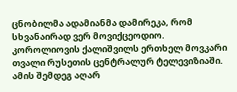ცნობილმა ადამიანმა დამირეკა, რომ სხვანაირად ვერ მოვიქცეოდიო. კოროლიოვის ქალიშვილს ერთხელ მოვკარი თვალი რუსეთის ცენტრალურ ტელევიზიაში. ამის შემდეგ აღარ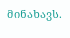მინახავს.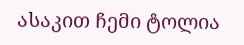ასაკით ჩემი ტოლია